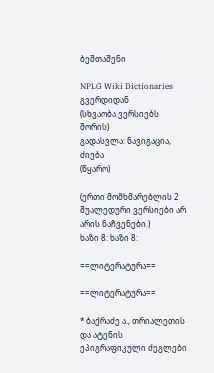ბეშთაშენი

NPLG Wiki Dictionaries გვერდიდან
(სხვაობა ვერსიებს შორის)
გადასვლა: ნავიგაცია, ძიება
(წყარო)

(ერთი მომხმარებლის 2 შუალედური ვერსიები არ არის ნაჩვენები.)
ხაზი 8: ხაზი 8:

==ლიტერატურა==

==ლიტერატურა==

* ბაქრაძე ა., თრიალეთის და ატენის ეპიგრაფიკული ძეგლები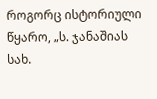როგორც ისტორიული წყარო, „ს. ჯანაშიას სახ.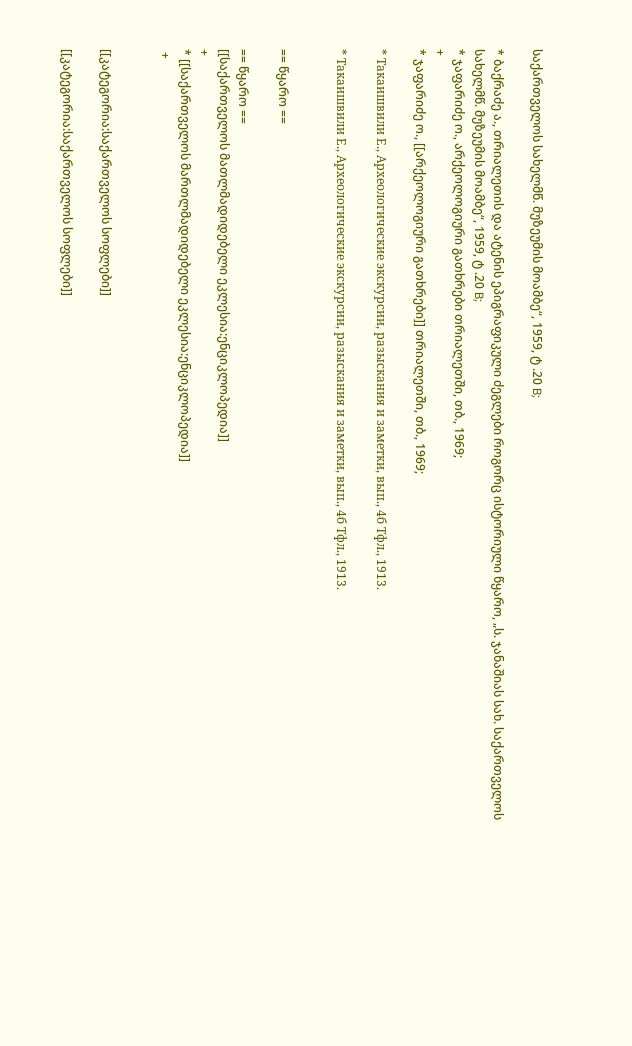საქართველოს სახელმწ. მუზეუმის მოამბე“, 1959, ტ .20 B;

* ბაქრაძე ა., თრიალეთის და ატენის ეპიგრაფიკული ძეგლები როგორც ისტორიული წყარო, „ს. ჯანაშიას სახ. საქართველოს სახელმწ. მუზეუმის მოამბე“, 1959, ტ .20 B;
* ჯაფარიძე ო., არქეოლოგიური გათხრები თრიალეთში, თბ., 1969;
+
* ჯაფარიძე ო., [[არქეოლოგიური გათხრები]] თრიალეთში, თბ., 1969;

* Такаишвили Е., Археологические экскурсии, разыскания и заметки, вып., 4б Тфл., 1913.

* Такаишвили Е., Археологические экскурсии, разыскания и заметки, вып., 4б Тфл., 1913.


== წყარო ==

== წყარო ==
[[საქართველოს მათლმადიდებელი ეკლესია:ენციკლოპედია]]
+
* [[საქართველოს მართლმადიდებელი ეკლესია:ენციკლოპედია]]
 +


[[კატეგორია:საქართველოს სოფლები]]

[[კატეგორია:საქართველოს სოფლები]]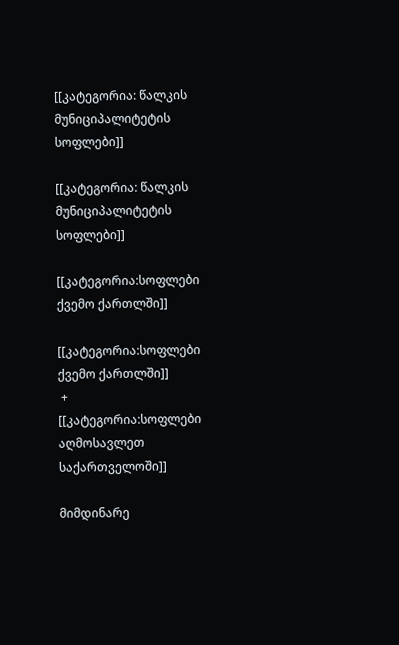[[კატეგორია: წალკის მუნიციპალიტეტის სოფლები]]

[[კატეგორია: წალკის მუნიციპალიტეტის სოფლები]]

[[კატეგორია:სოფლები ქვემო ქართლში]]

[[კატეგორია:სოფლები ქვემო ქართლში]]
 +
[[კატეგორია:სოფლები აღმოსავლეთ საქართველოში]]

მიმდინარე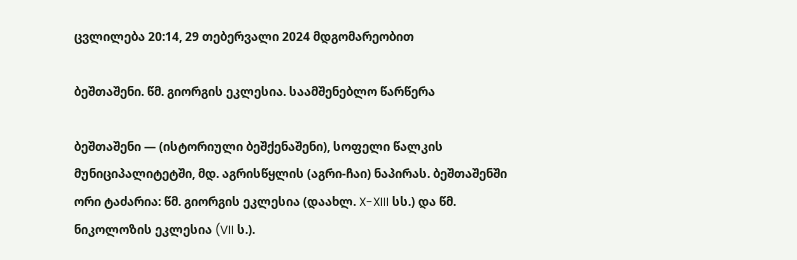ცვლილება 20:14, 29 თებერვალი 2024 მდგომარეობით

ბეშთაშენი. წმ. გიორგის ეკლესია. საამშენებლო წარწერა

ბეშთაშენი — (ისტორიული ბეშქენაშენი), სოფელი წალკის მუნიციპალიტეტში, მდ. აგრისწყლის (აგრი-ჩაი) ნაპირას. ბეშთაშენში ორი ტაძარია: წმ. გიორგის ეკლესია (დაახლ. X-XIII სს.) და წმ. ნიკოლოზის ეკლესია (VII ს.).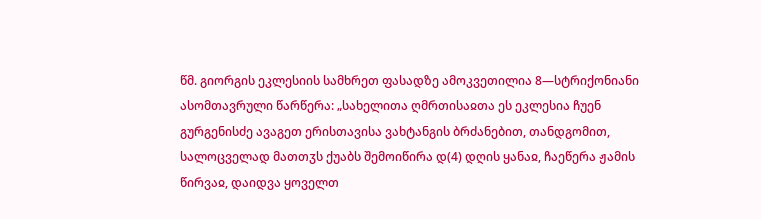წმ. გიორგის ეკლესიის სამხრეთ ფასადზე ამოკვეთილია 8—სტრიქონიანი ასომთავრული წარწერა: „სახელითა ღმრთისაჲთა ეს ეკლესია ჩუენ გურგენისძე ავაგეთ ერისთავისა ვახტანგის ბრძანებით, თანდგომით, სალოცველად მათთჳს ქუაბს შემოიწირა დ(4) დღის ყანაჲ, ჩაეწერა ჟამის წირვაჲ, დაიდვა ყოველთ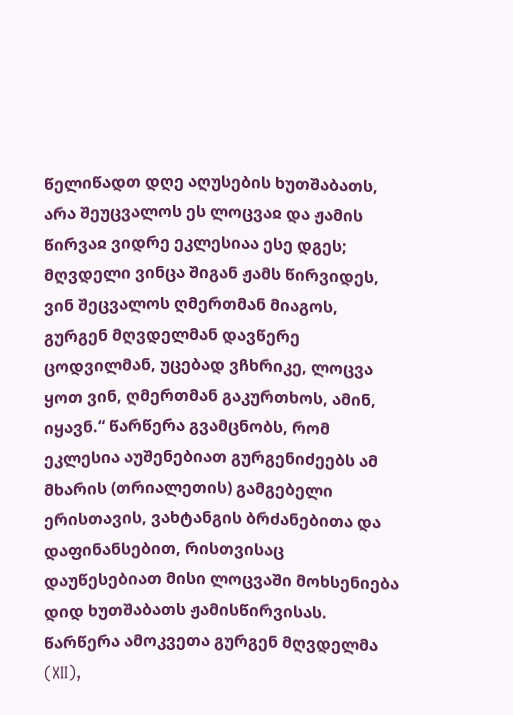წელიწადთ დღე აღუსების ხუთშაბათს, არა შეუცვალოს ეს ლოცვაჲ და ჟამის წირვაჲ ვიდრე ეკლესიაა ესე დგეს; მღვდელი ვინცა შიგან ჟამს წირვიდეს, ვინ შეცვალოს ღმერთმან მიაგოს, გურგენ მღვდელმან დავწერე ცოდვილმან, უცებად ვჩხრიკე, ლოცვა ყოთ ვინ, ღმერთმან გაკურთხოს, ამინ, იყავნ.“ წარწერა გვამცნობს, რომ ეკლესია აუშენებიათ გურგენიძეებს ამ მხარის (თრიალეთის) გამგებელი ერისთავის, ვახტანგის ბრძანებითა და დაფინანსებით, რისთვისაც დაუწესებიათ მისი ლოცვაში მოხსენიება დიდ ხუთშაბათს ჟამისწირვისას. წარწერა ამოკვეთა გურგენ მღვდელმა (XII),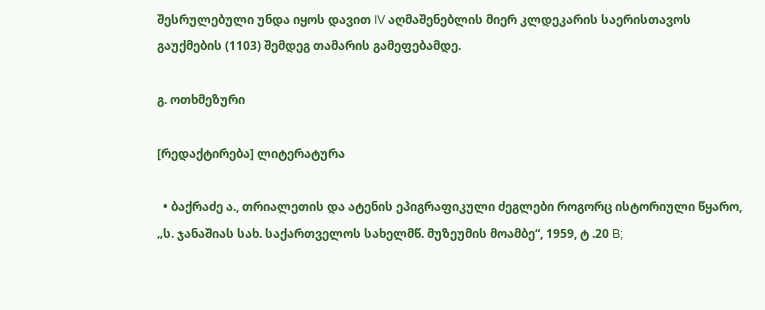შესრულებული უნდა იყოს დავით IV აღმაშენებლის მიერ კლდეკარის საერისთავოს გაუქმების (1103) შემდეგ თამარის გამეფებამდე.

გ. ოთხმეზური

[რედაქტირება] ლიტერატურა

  • ბაქრაძე ა., თრიალეთის და ატენის ეპიგრაფიკული ძეგლები როგორც ისტორიული წყარო, „ს. ჯანაშიას სახ. საქართველოს სახელმწ. მუზეუმის მოამბე“, 1959, ტ .20 B;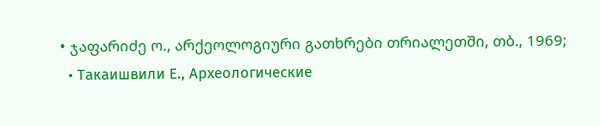• ჯაფარიძე ო., არქეოლოგიური გათხრები თრიალეთში, თბ., 1969;
  • Такаишвили Е., Археологические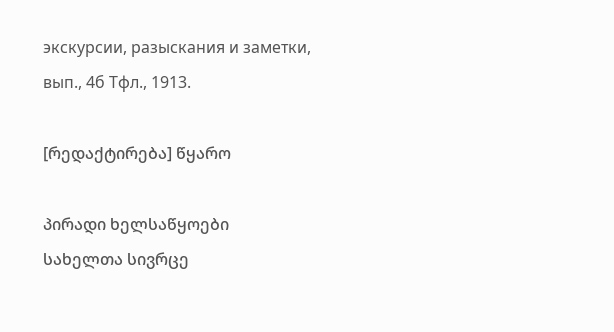экскурсии, разыскания и заметки, вып., 4б Тфл., 1913.

[რედაქტირება] წყარო

პირადი ხელსაწყოები
სახელთა სივრცე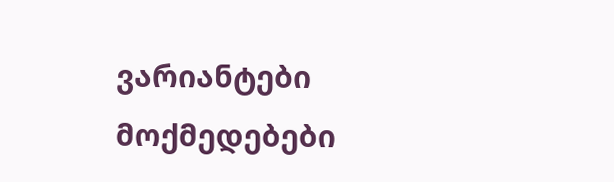ვარიანტები
მოქმედებები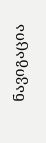ნავიგაცია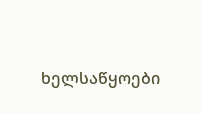ხელსაწყოები